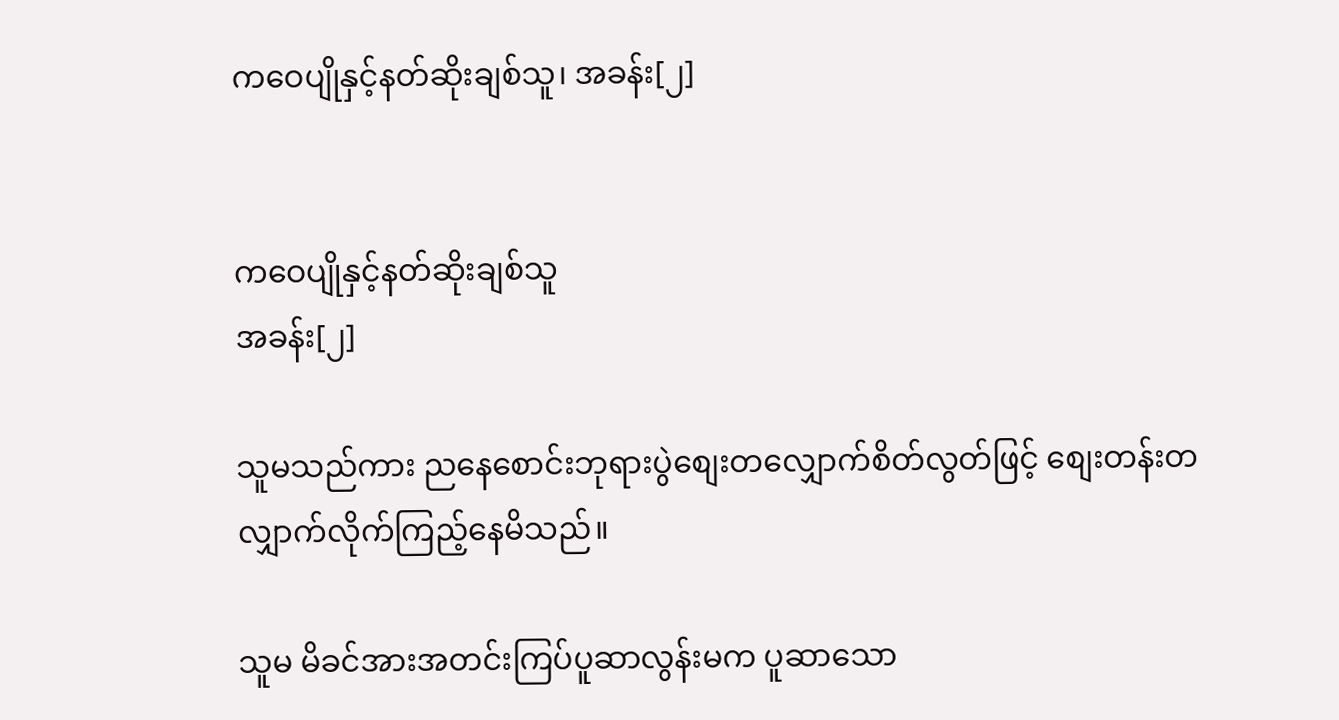ကဝေပျိုနှင့်နတ်ဆိုးချစ်သူ၊ အခန်း[၂]


ကဝေပျိုနှင့်နတ်ဆိုးချစ်သူ
အခန်း[၂]

သူမသည်ကား ညနေစောင်းဘုရားပွဲစျေးတလျှောက်စိတ်လွတ်ဖြင့် စျေးတန်းတလျှာက်လိုက်ကြည့်နေမိသည်။

သူမ မိခင်အားအတင်းကြပ်ပူဆာလွန်းမက ပူဆာသော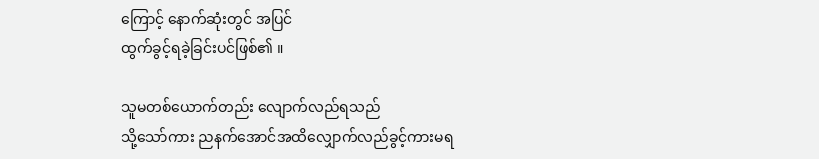ကြောင့် နောက်ဆုံးတွင် အပြင်
ထွက်ခွင့်ရခဲ့ခြင်းပင်ဖြစ်၏ ။

သူမတစ်ယောက်တည်း လျောက်လည်ရသည်
သို့သော်ကား ညနက်အောင်အထိလျှောက်လည်ခွင့်ကားမရ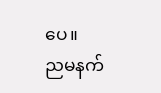ပေ။
ညမနက်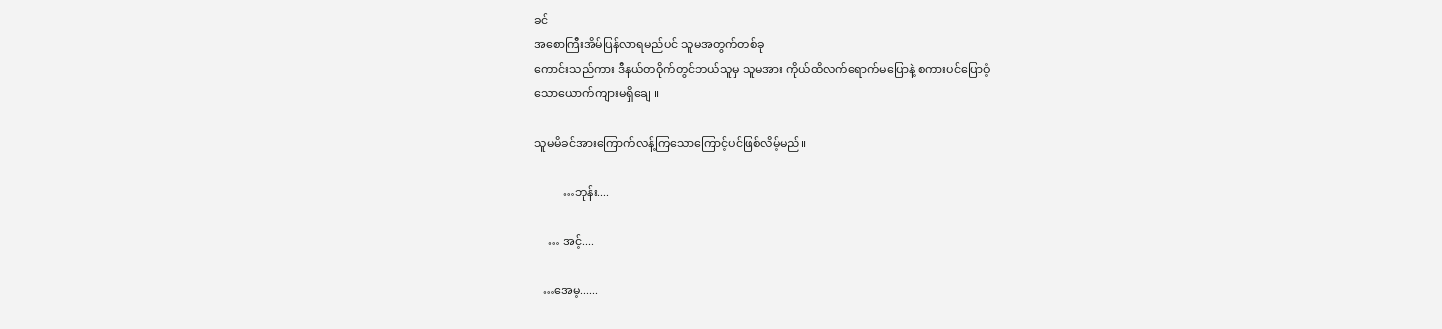ခင်
အစောကြီးအိမ်ပြန်လာရမည်ပင် သူမအတွက်တစ်ခု
ကောင်းသည်ကား ဒီနယ်တဝိုက်တွင်ဘယ်သူမှ သူမအား ကိုယ်ထိလက်ရောက်မပြောနဲ့ စကားပင်ပြောဝံ့
သောယောက်ကျားမရှိချေ ။

သူမမိခင်အားကြောက်လန့်ကြသောကြောင့်ပင်ဖြစ်လိမ့်မည်။

          …ဘုန်း....

     … အင့်....

   …အေမ့......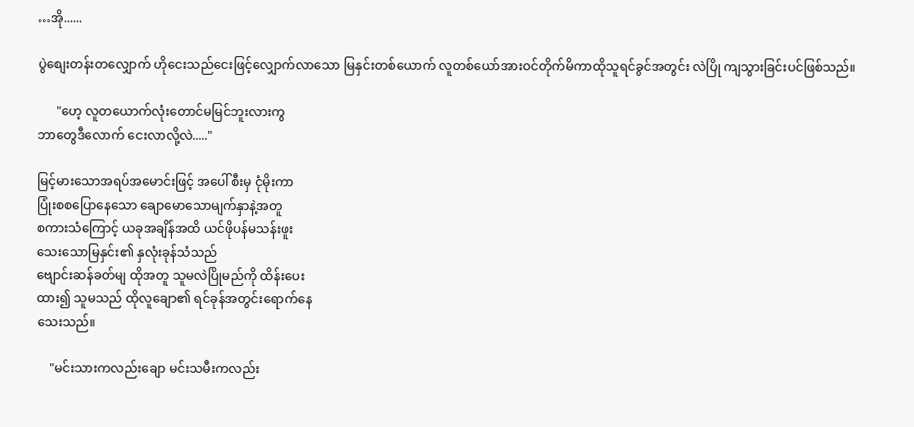…အို......

ပွဲစျေးတန်းတလျှောက် ဟိုငေးသည်ငေးဖြင့်လျှောက်လာသော မြနှင်းတစ်ယောက် လူတစ်ယော်အားဝင်တိုက်မိကာထိုသူရင်ခွင်အတွင်း လဲပြို ကျသွားခြင်းပင်ဖြစ်သည်။

      "ဟေ့ လူတယောက်လုံးတောင်မမြင်ဘူးလားကွ
ဘာတွေဒီလောက် ငေးလာလို့လဲ....."

မြင့်မားသောအရပ်အမောင်းဖြင့် အပေါ်စီးမှ ငုံမိုးကာ
ပြုံးစစပြောနေသော ချောမောသောမျက်နှာနဲ့အတူ
စကားသံကြောင့် ယခုအချိန်အထိ ယင်ဖိုပန်မသန်းဖူး
သေးသောမြနှင်း၏ နှလုံးခုန်သံသည်
ဗျောင်းဆန်ခတ်မျ ထိုအတူ သူမလဲပြိုမည်ကို ထိန်းပေး
ထား၍ သူမသည် ထိုလူချော၏ ရင်ခုန်အတွင်းရောက်နေ
သေးသည်။

    "မင်းသားကလည်းချော မင်းသမီးကလည်း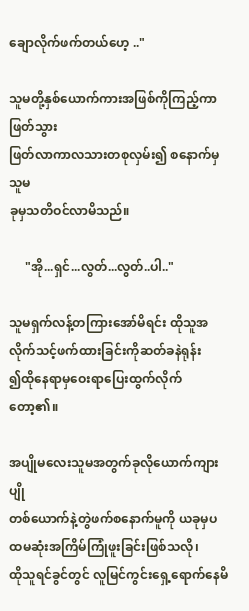ချောလိုက်ဖက်တယ်ဟေ့ .."

သူမတို့နှစ်ယောက်ကားအဖြစ်ကိုကြည့်ကာ ဖြတ်သွား
ဖြတ်လာကာလသားတစုလှမ်း၍ စနောက်မှ သူမ
ခုမှသတိဝင်လာမိသည်။

     "အို...ရှင်...လွတ်...လွတ်..ပါ.."

သူမရှက်လန့်တကြားအော်မိရင်း ထိုသူအလိုက်သင့်ဖက်ထားခြင်းကိုဆတ်ခနဲရုန်း
၍ထိုနေရာမှဝေးရာပြေးထွက်လိုက်တော့၏။

အပျိုမလေးသူမအတွက်ခုလိုယောက်ကျားပျို
တစ်ယောက်နဲ့တွဲဖက်စနောက်မူကို ယခုမှပထမဆုံးအကြိမ်ကြုံဖူးခြင်းဖြစ်သလို၊
ထိုသူရင်ခွင်တွင် လူမြင်ကွင်းရှေ့ရောက်နေမိ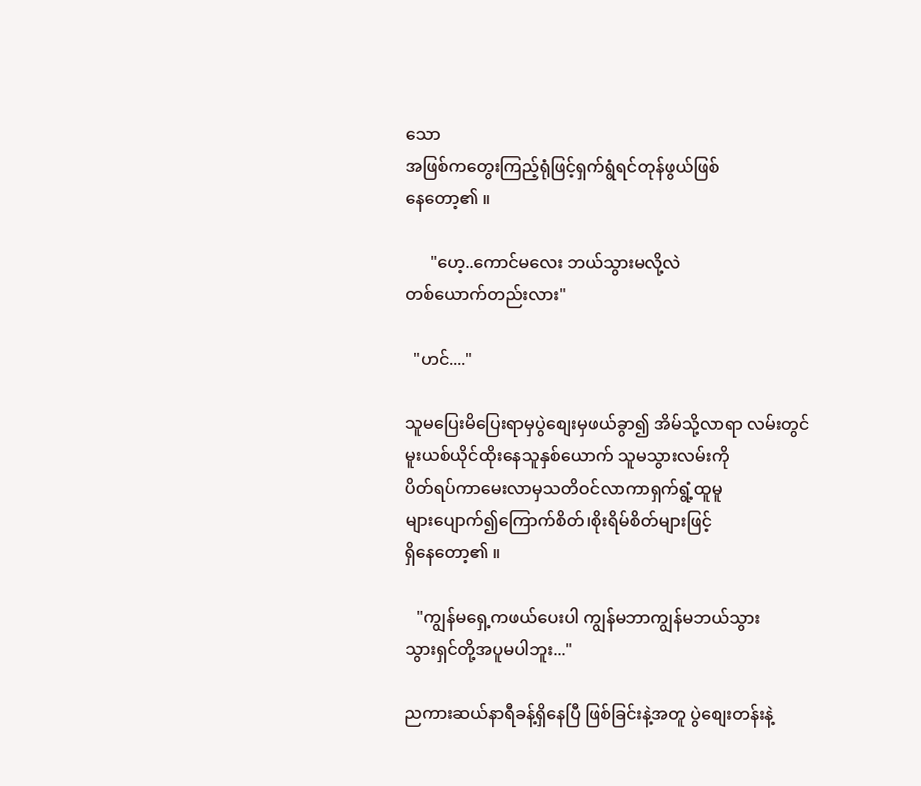သော
အဖြစ်ကတွေးကြည့်ရုံဖြင့်ရှက်ရွံရင်တုန်ဖွယ်ဖြစ်
နေတော့၏ ။

      "ဟေ့..ကောင်မလေး ဘယ်သွားမလို့လဲ
တစ်ယောက်တည်းလား"

  "ဟင်...."

သူမပြေးမိပြေးရာမှပွဲစျေးမှဖယ်ခွာ၍ အိမ်သို့လာရာ လမ်းတွင်
မူးယစ်ယိုင်ထိုးနေသူနှစ်ယောက် သူမသွားလမ်းကို
ပိတ်ရပ်ကာမေးလာမှသတိဝင်လာကာရှက်ရွံ့ထူမူ
များပျောက်၍ကြောက်စိတ်၊စိုးရိမ်စိတ်များဖြင့်
ရှိနေတော့၏ ။

   "ကျွန်မရှေ့ကဖယ်ပေးပါ ကျွန်မဘာကျွန်မဘယ်သွား
သွားရှင်တို့အပူမပါဘူး..."

ညကားဆယ်နာရီခန့်ရှိနေပြီ ဖြစ်ခြင်းနဲ့အတူ ပွဲစျေးတန်းနဲ့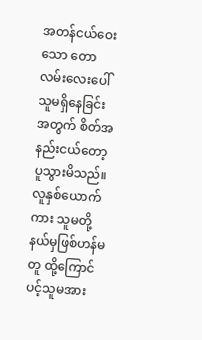အတန်ငယ်ဝေးသော တောလမ်းလေးပေါ်သူမရှိနေခြင်းအတွက် စိတ်အနည်းငယ်တော့ပူသွားမိသည်။
လူနှစ်ယောက်ကား သူမတို့နယ်မှဖြစ်ဟန်မတူ ထို့ကြောင်ပင့်သူမအား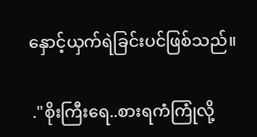နှောင့်ယှက်ရဲခြင်းပင်ဖြစ်သည်။

 ."စိုးကြီးရေ..စားရကံကြုံလို့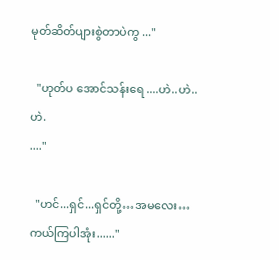မုတ်ဆိတ်ပျားစွဲတာပဲကွ ..."

  "ဟုတ်ပ အောင်သန်းရေ ....ဟဲ..ဟဲ..ဟဲ.
...."

  "ဟင်...ရှင်...ရှင်တို့…အမလေး…ကယ်ကြပါအုံး......"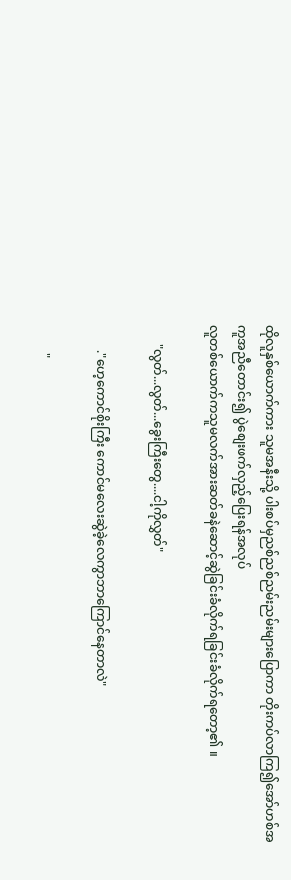ထိုလူနှစ်ယောက်ကား သူမအနီးသို့ ပါးစပ်မှညစ်ညစ်ညမ်းညမ်းများပြောကာ တိုးကပ်လာကြ၍အော်ဟစ်အကူအညီတောင်း၍ ပွဲစျေးဖက်လှည့်ပြေးရန်အလုပ်
လူတစ်ယောက်ကသူမလက်အားဆတ်ခနဲဆောင့်ဆွဲခြင်းခံလိုက်ရခြင်းခံလိုက်ရတော့၏ ။

      "လွတ်...လွတ်...ခွေးကြီးတွေ....ငါ့ကိုလွှတ်"

        ."ဟေ့ကောင်စိုးကြီး ကောင်မလေးဆွဲခဲ့လေကွာဘာကြောင်နေတာလဲ"

         "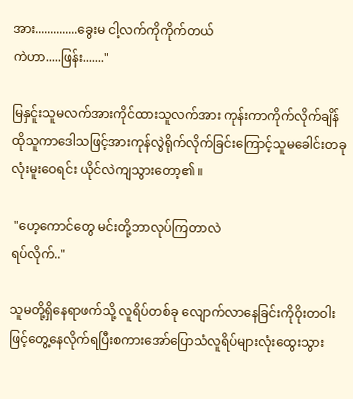အား..............ခွေးမ ငါ့လက်ကိုကိုက်တယ်
ကဲဟာ.....ဖြန်း......."

မြနှင်ူးသူမလက်အားကိုင်ထားသူလက်အား ကုန်းကာကိုက်လိုက်ချိန် ထိုသူကာဒေါသဖြင့်အားကုန်လွဲရိုက်လိုက်ခြင်းကြောင့်သူမခေါင်းတခုလုံးမူးဝေရင်း ယိုင်လဲကျသွားတော့၏ ။

 "ဟေ့ကောင်တွေ မင်းတို့ဘာလုပ်ကြတာလဲ
ရပ်လိုက်.."

သူမတို့ရှိနေရာဖက်သို့ လူရိပ်တစ်ခု လျောက်လာနေခြင်းကိုဝိုးတဝါးဖြင့်တွေ့နေလိုက်ရပြီးစကားအော်ပြောသံလူရိပ်များလုံးထွေးသွား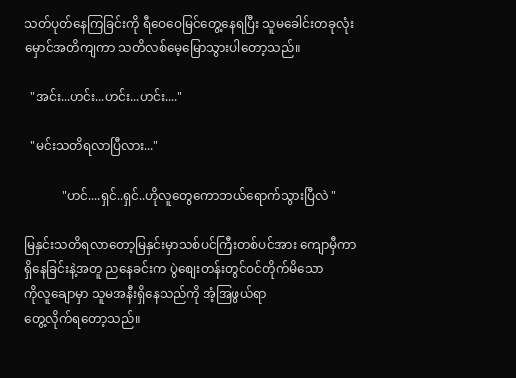သတ်ပုတ်နေကြခြင်းကို ရီဝေဝေမြင်တွေ့နေရပြီး သူမခေါင်းတခုလုံးမှောင်အတိကျကာ သတိလစ်မေ့မြောသွားပါတော့သည်။

  "အင်း...ဟင်း...ဟင်း...ဟင်း...."

  "မင်းသတိရလာပြီလား..."

            "ဟင်....ရှင်..ရှင်..ဟိုလူတွေကောဘယ်ရောက်သွားပြီလဲ "

မြနှင်းသတိရလာတော့မြနှင်းမှာသစ်ပင်ကြီးတစ်ပင်အား ကျောမှီကာရှိနေခြင်းနဲ့အတူ ညနေခင်းက ပွဲစျေးတန်းတွင်ဝင်တိုက်မိသော
ကိုလူချောမှာ သူမအနီးရှိနေသည်ကို အံ့အြဖွယ်ရာ
တွေ့လိုက်ရတော့သည်။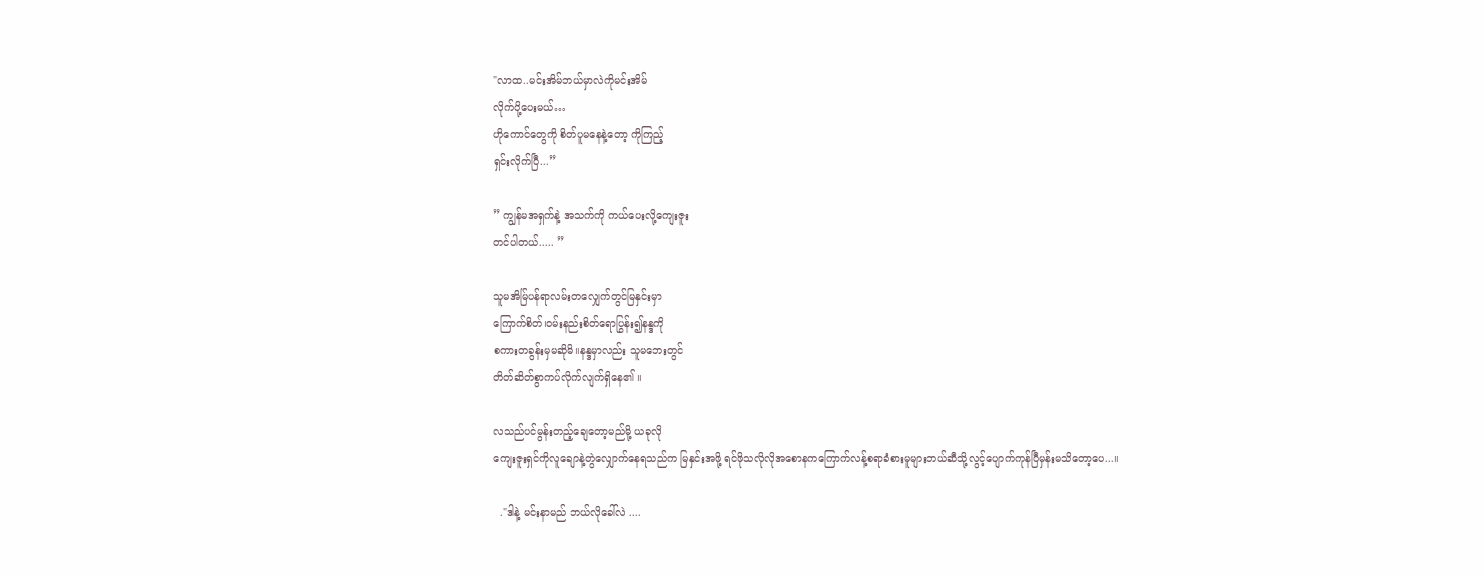"လာထ..မင်းအိမ်ဘယ်မှာလဲကိုမင်းအိမ်
လိုက်ပို့ပေးမယ်…
ဟိုကောင်တွေကို စိတ်ပူမနေနဲ့တော့ ကိုကြည့်
ရှင်းလိုက်ပြီ...”

” ကျွန်မအရှက်နဲ့ အသက်ကို ကယ်ပေးလို့ကျေးဇူး
တင်ပါတယ်..... ”

သူမအိမ်ြပန်ရာလမ်းတလျှေက်တွင်မြနှင်းမှာ
ကြောက်စိတ်၊ဝမ်းနည်းစိတ်ရောပြွန်း၍နန္ဒကို
စကားတခွန်းမှမဆိုမိ။နန္ဒမှာလည်း သူမဘေးတွင်
တိတ်ဆိတ်စွာကပ်လိုက်လျက်ရှိနေ၏ ။

လသည်ပင်မွန်းတည့်ချေတော့မည်မို့ ယခုလို
ကျေးဇူးရှင်ကိုလူချောနဲ့တွဲလျှောက်နေရသည်က မြနှင်းအဖို့ ရင်ဖိုသလိုလိုအစောနကကြောက်လန့်စရာခံစားမူများဘယ်ဆီသို့လွင့်ပျောက်ကုန်ပြီမှန်းမသိတော့ပေ...။

  ."ဒါနဲ့ မင်းနာမည် ဘယ်လိုခေါ်လဲ ....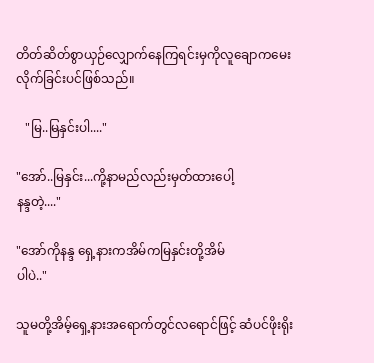တိတ်ဆိတ်စွာယှဉ်လျှောက်နေကြရင်းမှကိုလူချောကမေးလိုက်ခြင်းပင်ဖြစ်သည်။

   "မြ..မြနှင်းပါ...."

"အော်..မြနှင်း...ကို့နာမည်လည်းမှတ်ထားပေါ့
နန္ဒတဲ့...."

"အော်ကိုနန္ဒ ရှေ့နားကအိမ်ကမြနှင်းတို့အိမ်
ပါပဲ.."

သူမတို့အိမ့်ရှေ့နားအရောက်တွင်လရောင်ဖြင့် ဆံပင်ဖိုးရိုး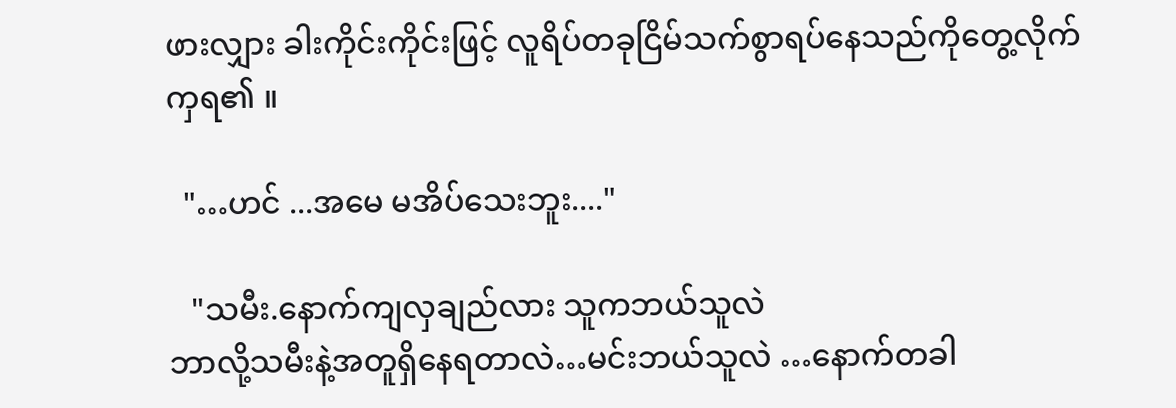ဖားလျှား ခါးကိုင်းကိုင်းဖြင့် လူရိပ်တခုငြိမ်သက်စွာရပ်နေသည်ကိုတွေ့လိုက်
ကှရ၏ ။

  "…ဟင် ...အမေ မအိပ်သေးဘူး...."

   "သမီး.နောက်ကျလှချည်လား သူကဘယ်သူလဲ
ဘာလို့သမီးနဲ့အတူရှိနေရတာလဲ…မင်းဘယ်သူလဲ …နောက်တခါ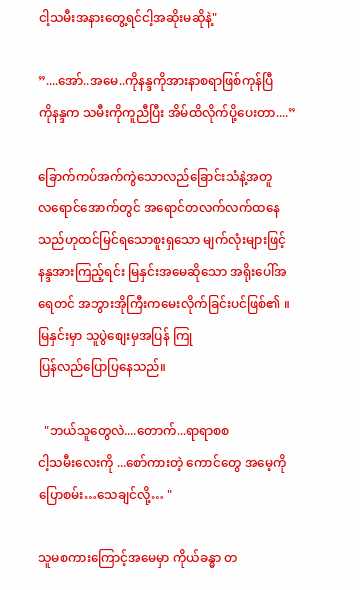ငါ့သမီးအနားတွေ့ရင်ငါ့အဆိုးမဆိုနဲ့"

”....အော်..အမေ..ကိုနန္ဒကိုအားနာစရာဖြစ်ကုန်ပြီ
ကိုနန္ဒက သမီးကိုကူညီပြီး အိမ်ထိလိုက်ပို့ပေးတာ....”

ခြောက်ကပ်အက်ကွဲသောလည်ခြောင်းသံနဲ့အတူ
လရောင်အောက်တွင် အရောင်တလက်လက်ထနေသည်ဟုထင်မြင်ရသောစူးရှသော မျက်လုံးများဖြင့် နန္ဒအားကြည့်ရင်း မြနှင်းအမေဆိုသော အရိုးပေါ်အရေတင် အဘွားအိုကြီးကမေးလိုက်ခြင်းပင်ဖြစ်၏ ။
မြနှင်းမှာ သူပွဲစျေးမှအပြန် ကြု
ပြန်လည်ပြောပြနေသည်။

  "ဘယ်သူတွေလဲ....တောက်...ရာရာစစ
ငါ့သမီးလေးကို ...စော်ကားတဲ့ ကောင်တွေ အမေ့ကိုပြောစမ်း…သေချင်လို့… "

သူမစကားကြောင့်အမေမှာ ကိုယ်ခန္ဓာ တ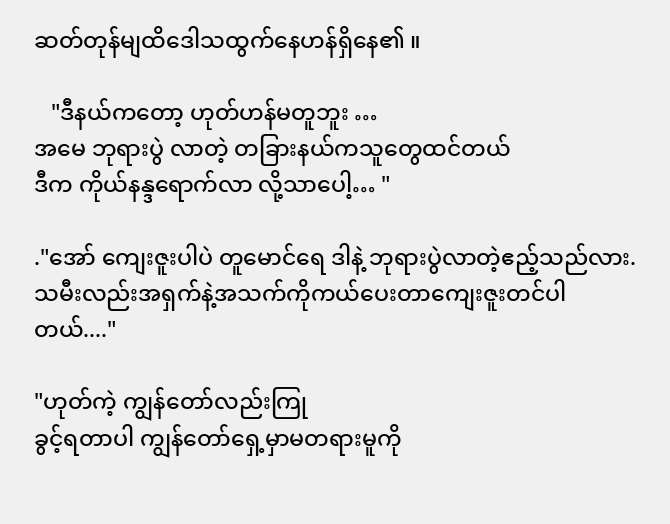ဆတ်တုန်မျထိဒေါသထွက်နေဟန်ရှိနေ၏ ။

   "ဒီနယ်ကတော့ ဟုတ်ဟန်မတူဘူး …
အမေ ဘုရားပွဲ လာတဲ့ တခြားနယ်ကသူတွေထင်တယ်
ဒီက ကိုယ်နန္ဒရောက်လာ လို့သာပေါ့… "

."အော် ကျေးဇူးပါပဲ တူမောင်ရေ ဒါနဲ့ ဘုရားပွဲလာတဲ့ဧည့်သည်လား.သမီးလည်းအရှက်နဲ့အသက်ကိုကယ်ပေးတာကျေးဇူးတင်ပါတယ်...."

"ဟုတ်ကဲ့ ကျွန်တော်လည်းကြု
ခွင့်ရတာပါ ကျွန်တော်ရှေ့မှာမတရားမူကို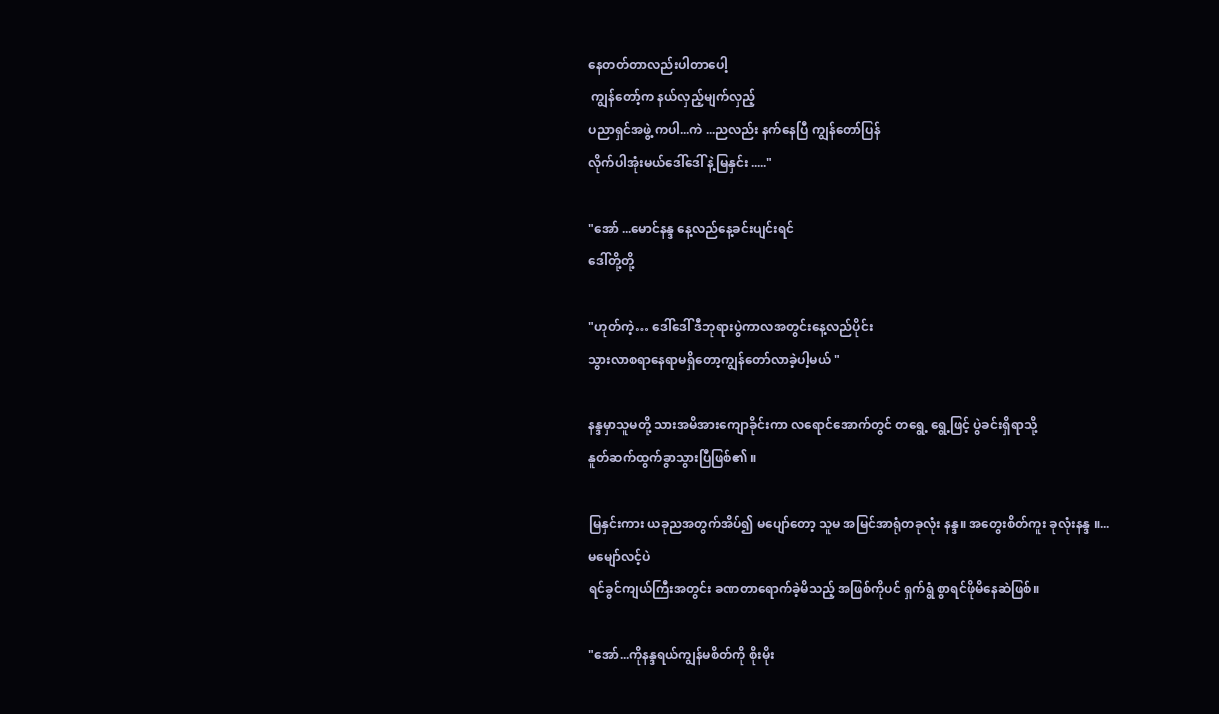နေတတ်တာလည်းပါတာပေါ့
 ကျွန်တော့်က နယ်လှည့်မျက်လှည့်
ပညာရှင်အဖွဲ့ ကပါ...ကဲ ...ညလည်း နက်နေပြီ ကျွန်တော်ပြန်
လိုက်ပါအုံးမယ်ဒေါ်ဒေါ် နဲ့မြနှင်း ....."

"အော် ...မောင်နန္ဒ နေ့လည်နေ့ခင်းပျင်းရင်
ဒေါ်တို့တို့

"ဟုတ်ကဲ့… ဒေါ်ဒေါ် ဒီဘုရားပွဲကာလအတွင်းနေ့လည်ပိုင်း
သွားလာစရာနေရာမရှိတော့ကျွန်တော်လာခဲ့ပါ့မယ် "

နန္ဒမှာသူမတို့ သားအမိအားကျောခိုင်းကာ လရောင်အောက်တွင် တရွေ့ ရွေ့ဖြင့် ပွဲခင်းရှိရာသို့
နူတ်ဆက်ထွက်ခွာသွားပြီဖြစ်၏ ။

မြနှင်းကား ယခုညအတွက်အိပ်၍ မပျော်တော့ သူမ အမြင်အာရုံတခုလုံး နန္ဒ။ အတွေးစိတ်ကူး ခုလုံးနန္ဒ ။...
မမျော်လင့်ပဲ
ရင်ခွင်ကျယ်ကြီးအတွင်း ခဏတာရောက်ခဲ့မိသည့် အဖြစ်ကိုပင် ရှက်ရွံ စွာရင်ဖိုမိနေဆဲဖြစ်။

"အော်...ကိုနန္ဒရယ်ကျွန်မစိတ်ကို စိုးမိုး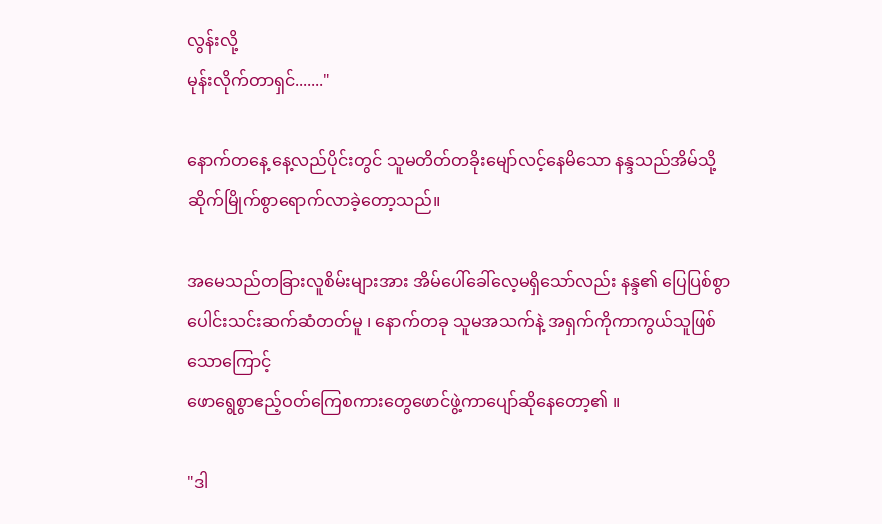လွန်းလို့
မုန်းလိုက်တာရှင်......."

နောက်တနေ့ နေ့လည်ပိုင်းတွင် သူမတိတ်တခိုးမျော်လင့်နေမိသော နန္ဒသည်အိမ်သို့ဆိုက်မြိုက်စွာရောက်လာခဲ့တော့သည်။

အမေသည်တခြားလူစိမ်းများအား အိမ်ပေါ်ခေါ်လေ့မရှိသော်လည်း နန္ဒ၏ ပြေပြစ်စွာပေါင်းသင်းဆက်ဆံတတ်မူ ၊ နောက်တခု သူမအသက်နဲ့ အရှက်ကိုကာကွယ်သူဖြစ်သောကြောင့်
ဖောရွေစွာဧည့်ဝတ်ကြေစကားတွေဖောင်ဖွဲ့ကာပျော်ဆိုနေတော့၏ ။

"ဒါ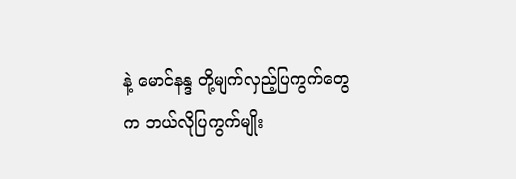နဲ့ မောင်နန္ဒ တို့မျက်လှည့်ပြကွက်တွေက ဘယ်လိုပြကွက်မျိုး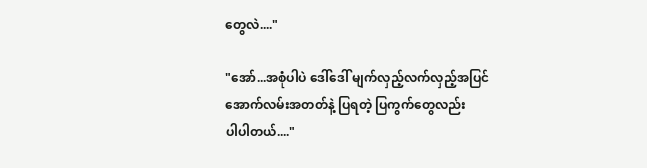တွေလဲ...."

"အော်...အစုံပါပဲ ဒေါ်ဒေါ် မျက်လှည့်လက်လှည့်အပြင်
အောက်လမ်းအတတ်နဲ့ ပြရတဲ့ ပြကွက်တွေလည်း
ပါပါတယ်...."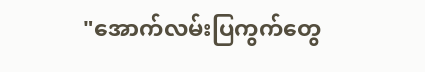"အောက်လမ်းပြကွက်တွေ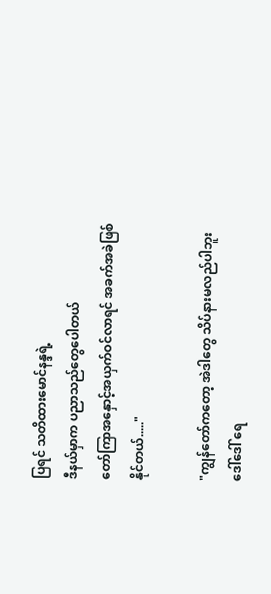ပြရင် သတိထားမောင်နန္ဒရဲ့
ဒီနယ်မှာက ပညာသည်တွေပေါတယ်
တော်ကြာအနှောင့်အယှက်ဝင်လာရင် အခက်အခဲဖြစ်နိုင်တယ်....."

"ကျွန်တော်ကတော့ အဲဒါတွေ သိပ်နားမလည်ပါဘူး
ဒေါ်ဒေါ် ရေ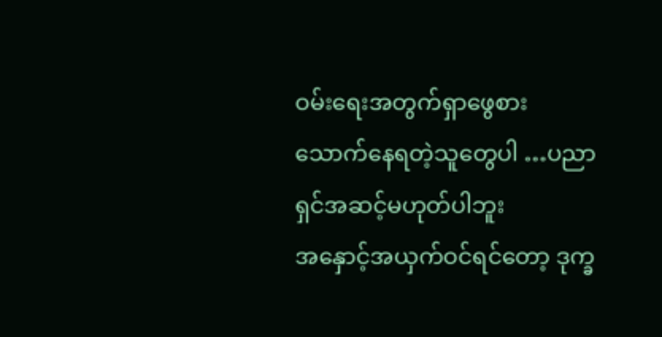ဝမ်းရေးအတွက်ရှာဖွေစား
သောက်နေရတဲ့သူတွေပါ …ပညာရှင်အဆင့်မဟုတ်ပါဘူး
အနှောင့်အယှက်ဝင်ရင်တော့ ဒုက္ခ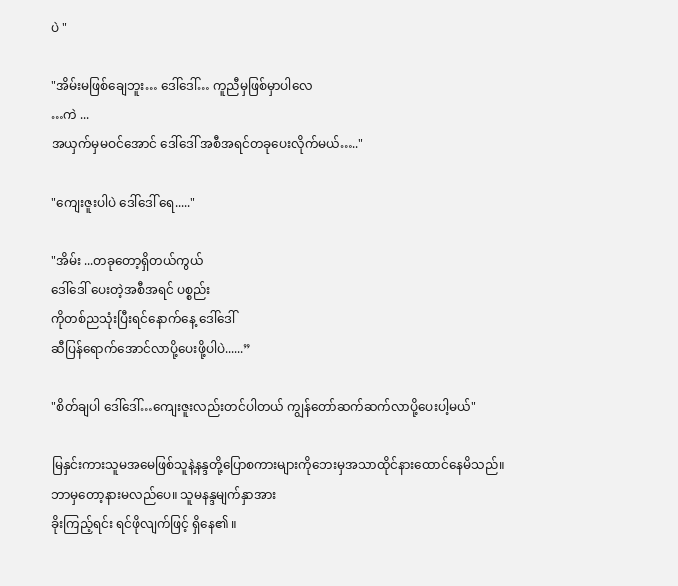ပဲ "

"အိမ်းမဖြစ်ချေဘူး… ဒေါ်ဒေါ်… ကူညီမှဖြစ်မှာပါလေ
…ကဲ ...
အယှက်မှမဝင်အောင် ဒေါ်ဒေါ် အစီအရင်တခုပေးလိုက်မယ်….."

"ကျေးဇူးပါပဲ ဒေါ်ဒေါ် ရေ....."

"အိမ်း ...တခုတော့ရှိတယ်ကွယ်
ဒေါ်ဒေါ် ပေးတဲ့အစီအရင် ပစ္စည်း
ကိုတစ်ညသုံးပြီးရင်နောက်နေ့ ဒေါ်ဒေါ်
ဆီပြန်ရောက်အောင်လာပို့ပေးဖို့ပါပဲ......”

"စိတ်ချပါ ဒေါ်ဒေါ်…ကျေးဇူးလည်းတင်ပါတယ် ကျွန်တော်ဆက်ဆက်လာပို့ပေးပါ့မယ်"

မြနှင်းကားသူမအမေဖြစ်သူနဲ့နန္ဒတို့ပြောစကားများကိုဘေးမှအသာထိုင်နားထောင်နေမိသည်။
ဘာမှတော့နားမလည်ပေ။ သူမနန္ဒမျက်နှာအား
ခိုးကြည့်ရင်း ရင်ဖိုလျက်ဖြင့် ရှိနေ၏ ။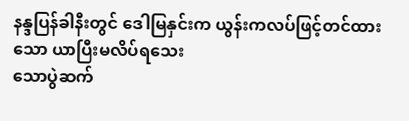နန္ဒပြန်ခါနီးတွင် ဒေါမြနှင်းက ယွန်းကလပ်ဖြင့်တင်ထားသော ယာပြီးမလိပ်ရသေး
သောပွဲဆက်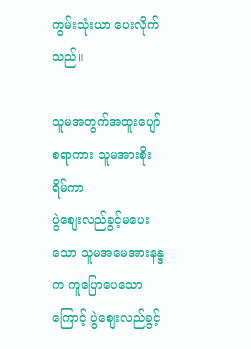ကွမ်းသုံးယာ ပေးလိုက်သည်။

သူမအတွက်အထူးပျော်စရာကား သူမအားစိုးရိမ်ကာ
ပွဲစျေးလည်ခွင့်မပေးသော သူမအမေအားနန္ဒက ကူပြောပေသောကြောင့် ပွဲစျေးလည်ခွင့်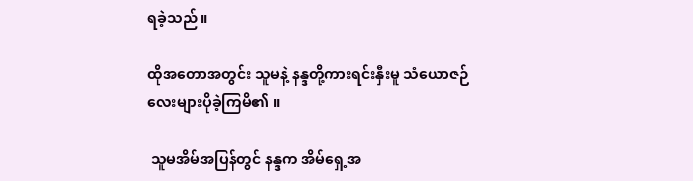ရခဲ့သည်။

ထိုအတောအတွင်း သူမနဲ့ နန္ဒတို့ကားရင်းနှီးမူ သံယောဇဉ်လေးများပိုခဲ့ကြမိ၏ ။

 သူမအိမ်အပြန်တွင် နန္ဒက အိမ်ရှေ့အ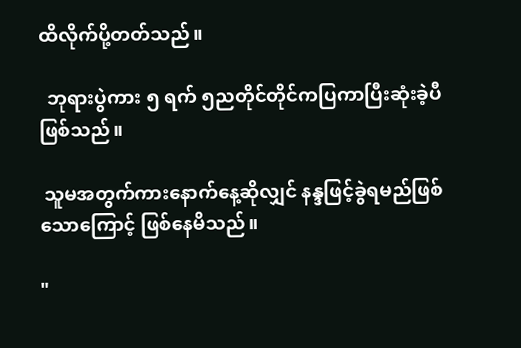ထိလိုက်ပို့တတ်သည်။

  ဘုရားပွဲကား ၅ ရက် ၅ညတိုင်တိုင်ကပြကာပြီးဆုံးခဲ့ပီဖြစ်သည်။

 သူမအတွက်ကားနောက်နေ့ဆိုလျှင် နန္ဒဖြင့်ခွဲရမည်ဖြစ်သောကြောင့် ဖြစ်နေမိသည်။

"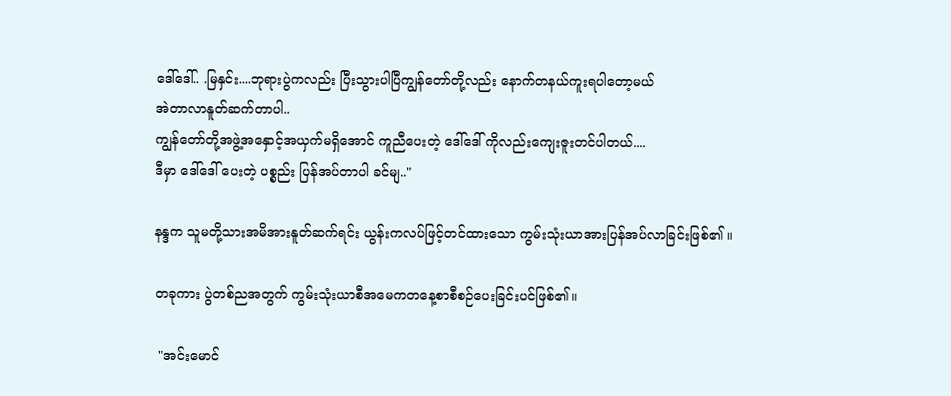ဒေါ်ဒေါ်.. .မြနှင်း....ဘုရားပွဲကလည်း ပြီးသွားပါပြီကျွန်တော်တို့လည်း နောက်တနယ်ကူးရပါတော့မယ်
အဲတာလာနူတ်ဆက်တာပါ..
ကျွန်တော်တို့အဖွဲ့အနှောင့်အယှက်မရှိအောင် ကူညီပေးတဲ့ ဒေါ်ဒေါ် ကိုလည်းကျေးဇူးတင်ပါတယ်....
ဒီမှာ ဒေါ်ဒေါ် ပေးတဲ့ ပစ္စည်း ပြန်အပ်တာပါ ခင်မျ.."

နန္ဒက သူမတို့သားအမိအားနူတ်ဆက်ရင်း ယွန်းကလပ်ဖြင့်တင်ထားသော ကွမ်းသုံးယာအားပြန်အပ်လာခြင်းဖြစ်၏ ။

တခုကား ပွဲတစ်ညအတွက် ကွမ်းသုံးယာစီအမေကတနေ့စာစီစဉ်ပေးခြင်းပင်ဖြစ်၏။

 "အင်းမောင်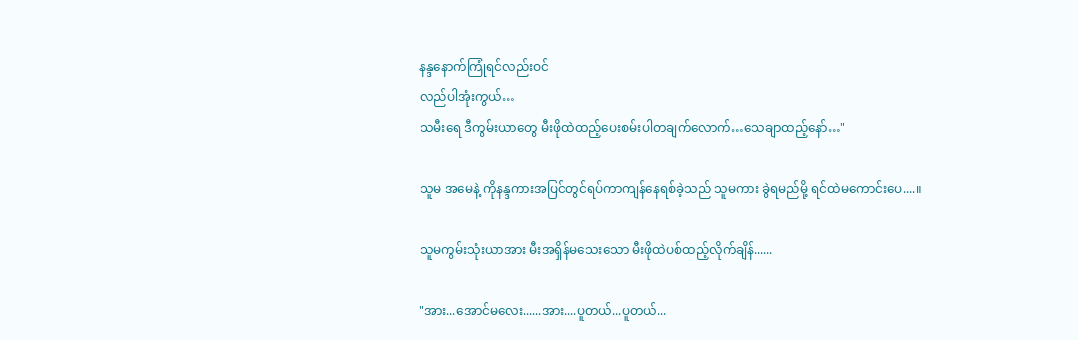နန္ဒနောက်ကြုံရင်လည်းဝင်
လည်ပါအုံးကွယ်…
သမီးရေ ဒီကွမ်းယာတွေ မီးဖိုထဲထည့်ပေးစမ်းပါတချက်လောက်…သေချာထည့်နော်…"

သူမ အမေနဲ့ ကိုနန္ဒကားအပြင်တွင်ရပ်ကာကျန်နေရစ်ခဲ့သည် သူမကား ခွဲရမည်မို့ ရင်ထဲမကောင်းပေ....။

သူမကွမ်းသုံးယာအား မီးအရှိန်မသေးသော မီးဖိုထဲပစ်ထည့်လိုက်ချိန်......

"အား...အောင်မလေး......အား....ပူတယ်...ပူတယ်...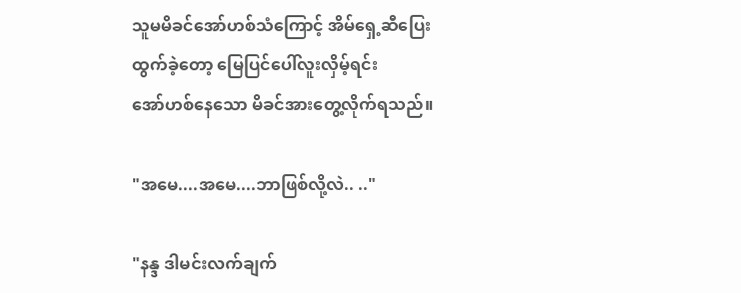သူမမိခင်အော်ဟစ်သံကြောင့် အိမ်ရှေ့ဆီပြေးထွက်ခဲ့တော့ မြေပြင်ပေါ်လူးလှိမ့်ရင်း
အော်ဟစ်နေသော မိခင်အားတွေ့လိုက်ရသည်။

"အမေ....အမေ....ဘာဖြစ်လို့လဲ.. .."

"နန္ဒ ဒါမင်းလက်ချက်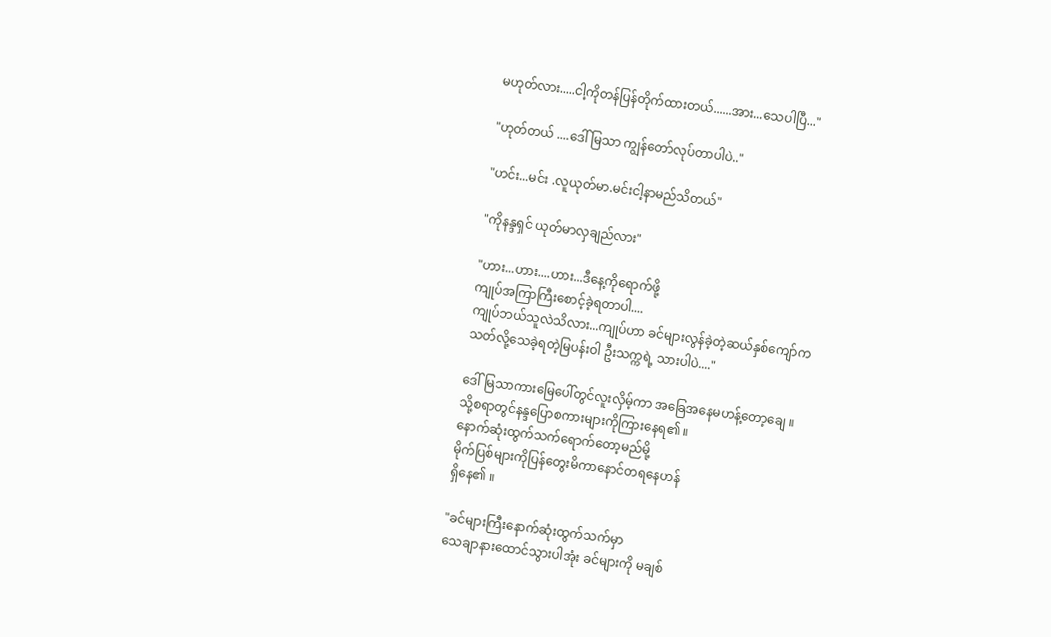မဟုတ်လား.....ငါ့ကိုတန်ပြန်တိုက်ထားတယ်......အား...သေပါပြီ..."

"ဟုတ်တယ် ....ဒေါ်မြသာ ကျွန်တော်လုပ်တာပါပဲ.."

"ဟင်း...မင်း .လူယုတ်မာ.မင်းငါ့နာမည်သိတယ်"

"ကိုနန္ဒရှင် ယုတ်မာလှချည်လား"

"ဟား...ဟား....ဟား...ဒီနေ့ကိုရောက်ဖို့
ကျုပ်အကြာကြီးစောင့်ခဲ့ရတာပါ....
ကျုပ်ဘယ်သူလဲသိလား...ကျုပ်ဟာ ခင်များလွန်ခဲ့တဲ့ဆယ်နှစ်ကျော်က
သတ်လို့သေခဲ့ရတဲ့မြပန်းဝါ ဦးသက္ကရဲ့ သားပါပဲ...."

ဒေါ်မြသာကားမြေပေါ်တွင်လူးလှိမ့်ကာ အခြေအနေမဟန့်တော့ချေ ။
သို့စရာတွင်နန္ဒပြောစကားများကိုကြားနေရ၏ ။
နောက်ဆုံးထွက်သက်ရောက်တော့မည်မို့
မိုက်ပြစ်များကိုပြန်တွေးမိကာနောင်တရနေဟန်
ရှိနေ၏ ။

"ခင်များကြီးနောက်ဆုံးထွက်သက်မှာ
သေချာနားထောင်သွားပါအုံး ခင်များကို မချစ်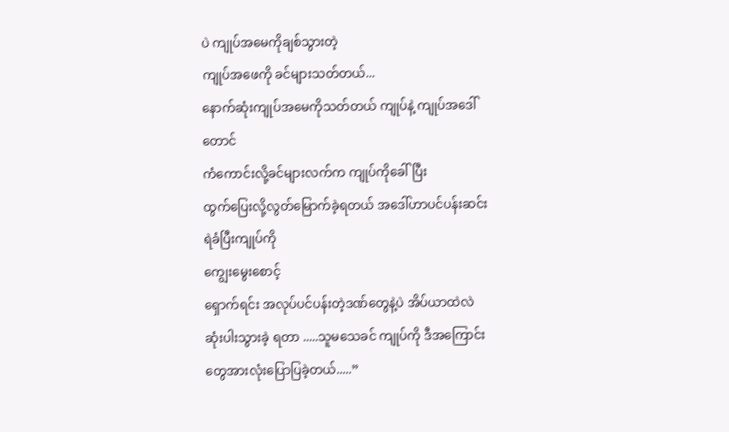ပဲ ကျုပ်အမေကိုချစ်သွားတဲ့
ကျုပ်အဖေကို ခင်များသတ်တယ်...
နောက်ဆုံးကျုပ်အမေကိုသတ်တယ် ကျုပ်နဲ့ ကျုပ်အဒေါ်တောင်
ကံကောင်းလို့ခင်များလက်က ကျုပ်ကိုခေါ်ပြီး
ထွက်ပြေးလို့လွတ်မြောက်ခဲ့ရတယ် အဒေါ်ဟာပင်ပန်းဆင်းရဲခံပြီးကျုပ်ကို
ကျွေးမွေးစောင့်
ရှောက်ရင်း အလုပ်ပင်ပန်းတဲ့ဒဏ်တွေနဲ့ပဲ အိပ်ယာထဲလဲ
ဆုံးပါးသွားခဲ့ ရတာ .....သူမသေခင် ကျုပ်ကို ဒီအကြောင်းတွေအားလုံးပြောပြခဲ့တယ်.....”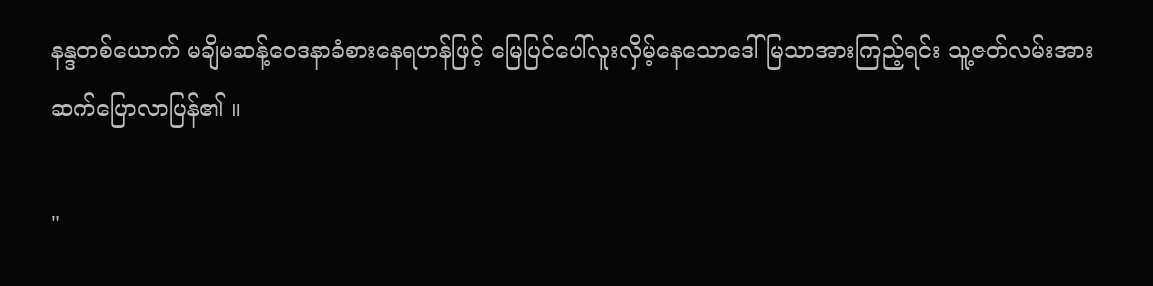နန္ဒတစ်ယောက် မချိမဆန့်ဝေဒနာခံစားနေရဟန်ဖြင့် မြေပြင်ပေါ်လူးလှိမ့်နေသောဒေါ်မြသာအားကြည့်ရင်း သူ့ဇတ်လမ်းအားဆက်ပြောလာပြန်၏ ။

"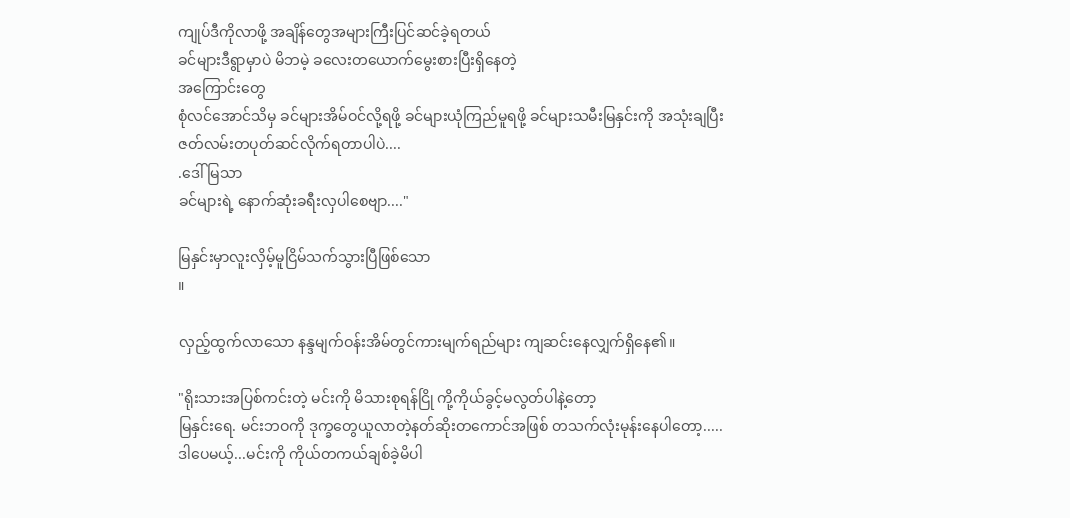ကျုပ်ဒီကိုလာဖို့ အချိန်တွေအများကြီးပြင်ဆင်ခဲ့ရတယ်
ခင်များဒီရွာမှာပဲ မိဘမဲ့ ခလေးတယောက်မွေးစားပြီးရှိနေတဲ့
အကြောင်းတွေ
စုံလင်အောင်သိမှ ခင်များအိမ်ဝင်လို့ရဖို့ ခင်များယုံကြည်မူရဖို့ ခင်များသမီးမြနှင်းကို အသုံးချပြီး
ဇတ်လမ်းတပုတ်ဆင်လိုက်ရတာပါပဲ....
.ဒေါ်မြသာ
ခင်များရဲ့ နောက်ဆုံးခရီးလှပါစေဗျာ...."

မြနှင်းမှာလူးလှိမ့်မူငြိမ်သက်သွားပြီဖြစ်သော
။

လှည့်ထွက်လာသော နန္ဒမျက်ဝန်းအိမ်တွင်ကားမျက်ရည်များ ကျဆင်းနေလျှက်ရှိနေ၏။

"ရိုးသားအပြစ်ကင်းတဲ့ မင်းကို မိသားစုရန်ငြို ကို့ကိုယ်ခွင့်မလွတ်ပါနဲ့တော့
မြနှင်းရေ. မင်းဘဝကို ဒုက္ခတွေယူလာတဲ့နတ်ဆိုးတကောင်အဖြစ် တသက်လုံးမုန်းနေပါတော့.....
ဒါပေမယ့်...မင်းကို ကိုယ်တကယ်ချစ်ခဲ့မိပါ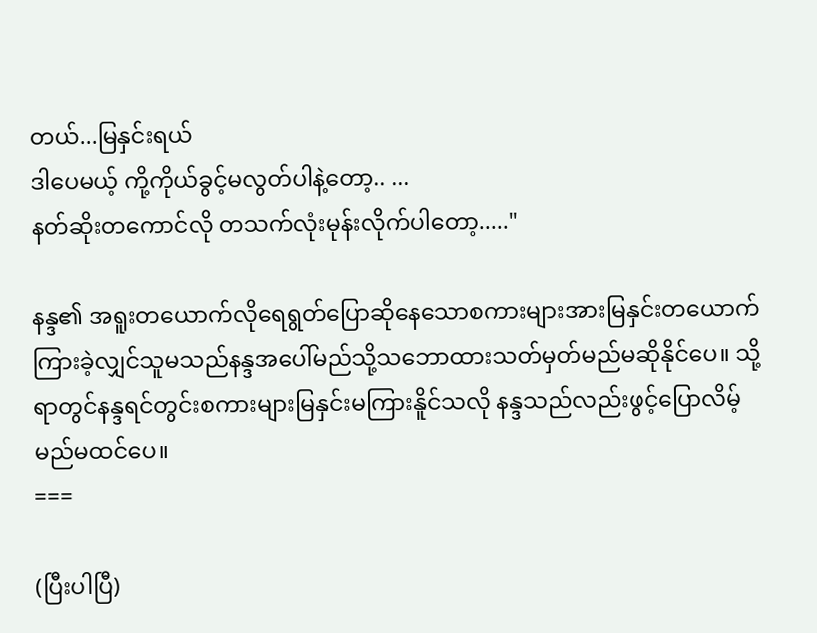တယ်...မြနှင်းရယ်
ဒါပေမယ့် ကို့ကိုယ်ခွင့်မလွတ်ပါနဲ့တော့.. ...
နတ်ဆိုးတကောင်လို တသက်လုံးမုန်းလိုက်ပါတော့....."

နန္ဒ၏ အရူးတယောက်လိုရေရွတ်ပြောဆိုနေသောစကားများအားမြနှင်းတယောက်ကြားခဲ့လျှင်သူမသည်နန္ဒအပေါ်မည်သို့သဘောထားသတ်မှတ်မည်မဆိုနိုင်ပေ။ သို့ရာတွင်နန္ဒရင်တွင်းစကားများမြနှင်းမကြားနိူင်သလို နန္ဒသည်လည်းဖွင့်ပြောလိမ့်မည်မထင်ပေ။
===

(ပြီးပါပြီ)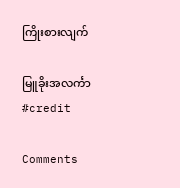ကြိုးစားလျက်

မြူခိုးအလင်္ကာ
#credit

Comments